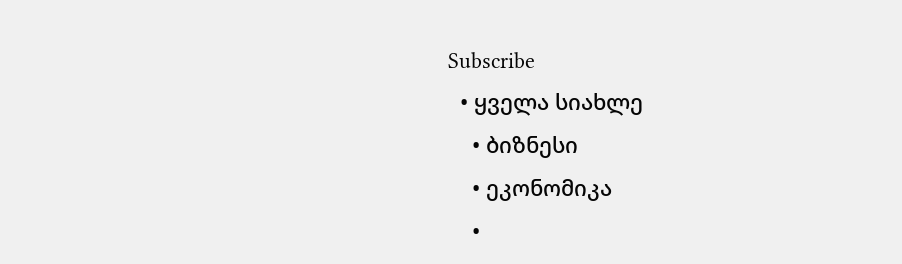Subscribe
  • ყველა სიახლე
    • ბიზნესი
    • ეკონომიკა
    •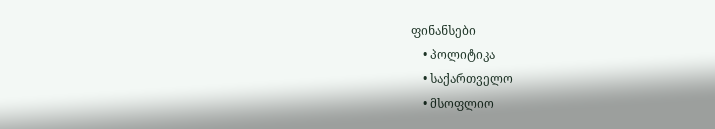ფინანსები
    • პოლიტიკა
    • საქართველო
    • მსოფლიო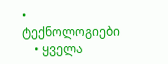• ტექნოლოგიები
    • ყველა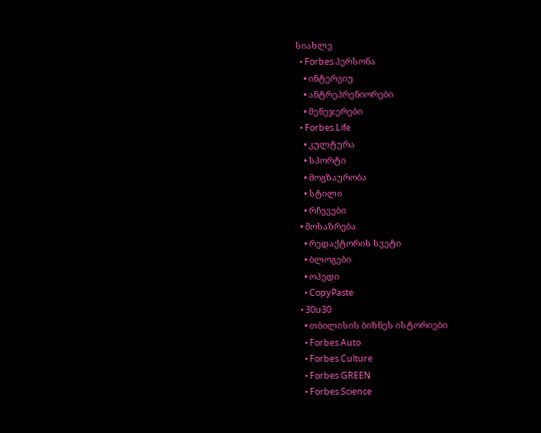სიახლე
  • Forbes პერსონა
    • ინტერვიუ
    • ანტრეპრენიორები
    • მენეჯერები
  • Forbes Life
    • კულტურა
    • სპორტი
    • მოგზაურობა
    • სტილი
    • რჩევები
  • მოსაზრება
    • რედაქტორის სვეტი
    • ბლოგები
    • ოპედი
    • CopyPaste
  • 30u30
    • თბილისის ბიზნეს ისტორიები
    • Forbes Auto
    • Forbes Culture
    • Forbes GREEN
    • Forbes Science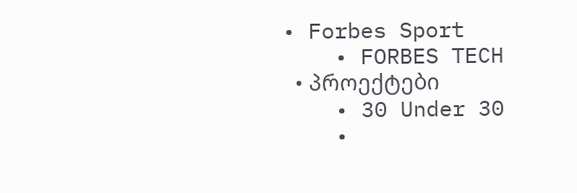• Forbes Sport
    • FORBES TECH
  • პროექტები
    • 30 Under 30
    •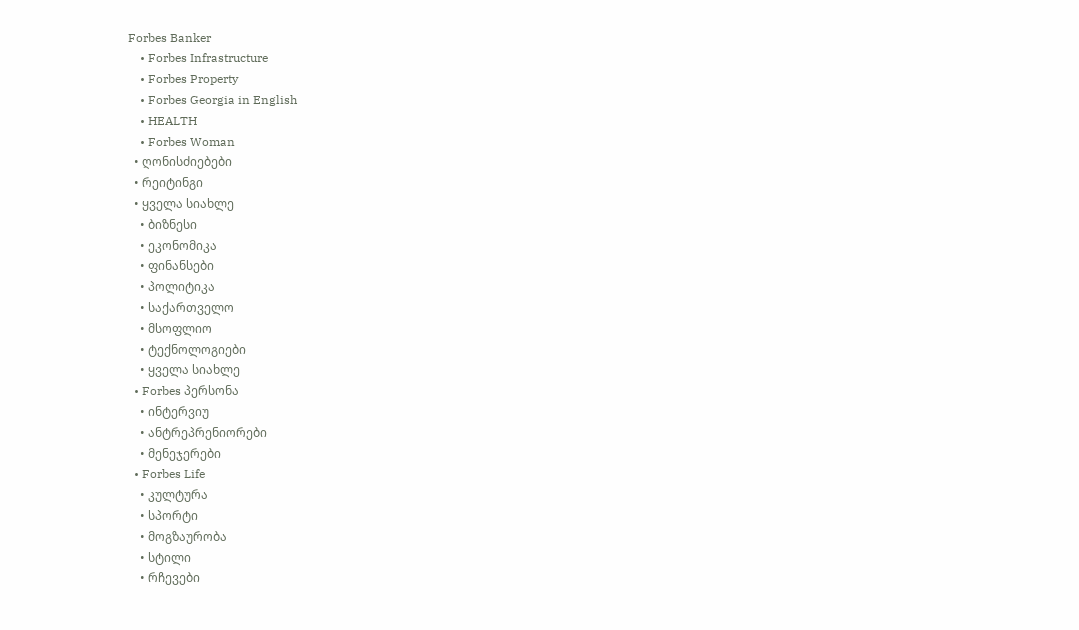Forbes Banker
    • Forbes Infrastructure
    • Forbes Property
    • Forbes Georgia in English
    • HEALTH
    • Forbes Woman
  • ღონისძიებები
  • რეიტინგი
  • ყველა სიახლე
    • ბიზნესი
    • ეკონომიკა
    • ფინანსები
    • პოლიტიკა
    • საქართველო
    • მსოფლიო
    • ტექნოლოგიები
    • ყველა სიახლე
  • Forbes პერსონა
    • ინტერვიუ
    • ანტრეპრენიორები
    • მენეჯერები
  • Forbes Life
    • კულტურა
    • სპორტი
    • მოგზაურობა
    • სტილი
    • რჩევები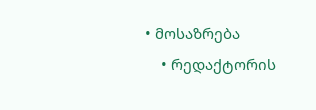• მოსაზრება
    • რედაქტორის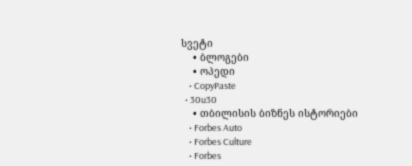სვეტი
    • ბლოგები
    • ოპედი
    • CopyPaste
  • 30u30
    • თბილისის ბიზნეს ისტორიები
    • Forbes Auto
    • Forbes Culture
    • Forbes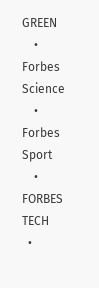GREEN
    • Forbes Science
    • Forbes Sport
    • FORBES TECH
  •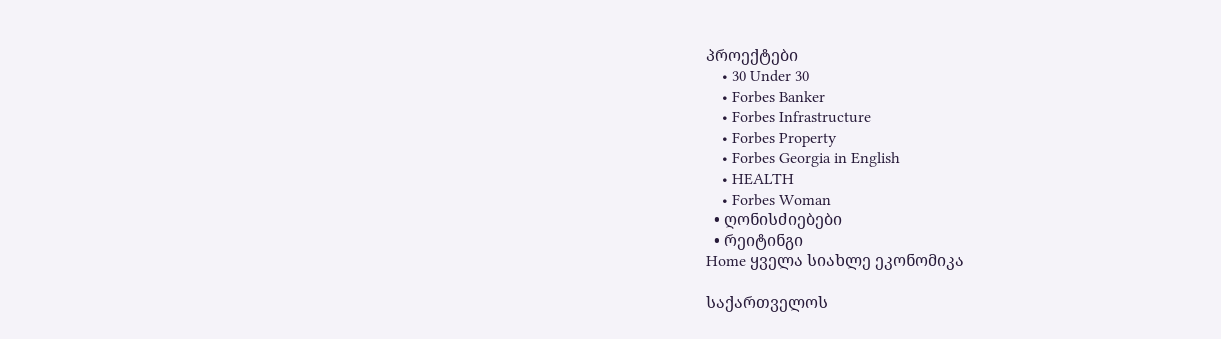პროექტები
    • 30 Under 30
    • Forbes Banker
    • Forbes Infrastructure
    • Forbes Property
    • Forbes Georgia in English
    • HEALTH
    • Forbes Woman
  • ღონისძიებები
  • რეიტინგი
Home ყველა სიახლე ეკონომიკა

საქართველოს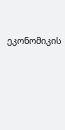ეკონომიკის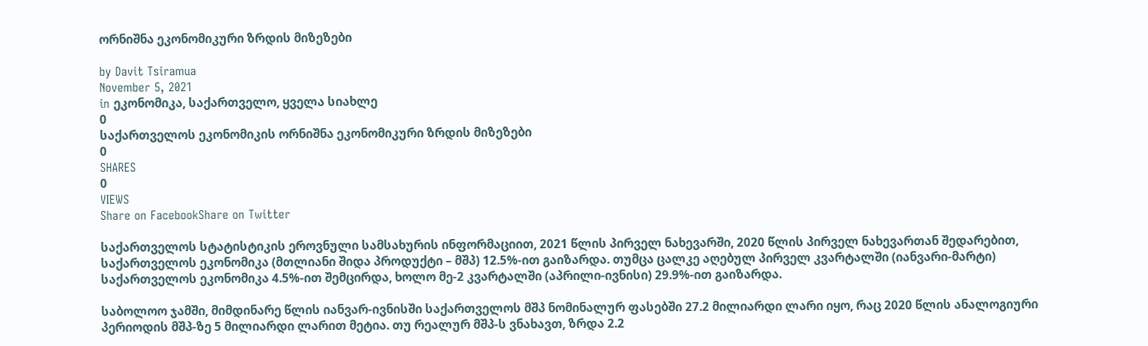ორნიშნა ეკონომიკური ზრდის მიზეზები

by Davit Tsiramua
November 5, 2021
in ეკონომიკა, საქართველო, ყველა სიახლე
0
საქართველოს ეკონომიკის ორნიშნა ეკონომიკური ზრდის მიზეზები
0
SHARES
0
VIEWS
Share on FacebookShare on Twitter

საქართველოს სტატისტიკის ეროვნული სამსახურის ინფორმაციით, 2021 წლის პირველ ნახევარში, 2020 წლის პირველ ნახევართან შედარებით, საქართველოს ეკონომიკა (მთლიანი შიდა პროდუქტი – მშპ) 12.5%-ით გაიზარდა. თუმცა ცალკე აღებულ პირველ კვარტალში (იანვარი-მარტი) საქართველოს ეკონომიკა 4.5%-ით შემცირდა, ხოლო მე-2 კვარტალში (აპრილი-ივნისი) 29.9%-ით გაიზარდა.

საბოლოო ჯამში, მიმდინარე წლის იანვარ-ივნისში საქართველოს მშპ ნომინალურ ფასებში 27.2 მილიარდი ლარი იყო, რაც 2020 წლის ანალოგიური პერიოდის მშპ-ზე 5 მილიარდი ლარით მეტია. თუ რეალურ მშპ-ს ვნახავთ, ზრდა 2.2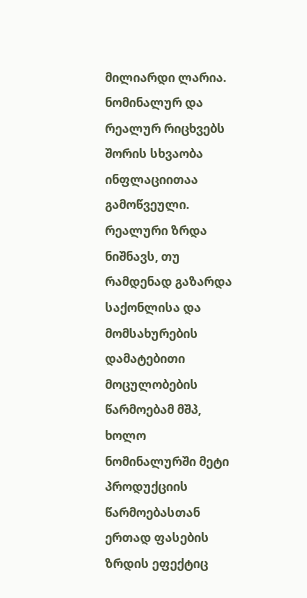მილიარდი ლარია. ნომინალურ და რეალურ რიცხვებს შორის სხვაობა ინფლაციითაა გამოწვეული. რეალური ზრდა ნიშნავს, თუ რამდენად გაზარდა საქონლისა და მომსახურების დამატებითი მოცულობების წარმოებამ მშპ, ხოლო ნომინალურში მეტი პროდუქციის წარმოებასთან ერთად ფასების ზრდის ეფექტიც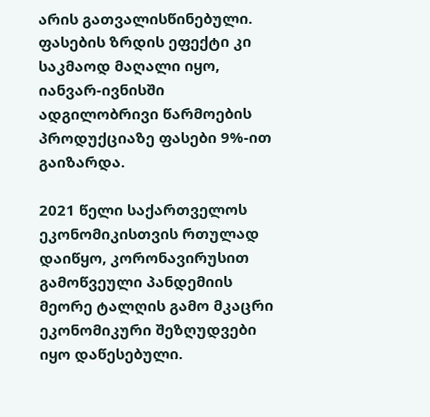არის გათვალისწინებული. ფასების ზრდის ეფექტი კი საკმაოდ მაღალი იყო, იანვარ-ივნისში ადგილობრივი წარმოების პროდუქციაზე ფასები 9%-ით გაიზარდა.

2021 წელი საქართველოს ეკონომიკისთვის რთულად დაიწყო, კორონავირუსით გამოწვეული პანდემიის მეორე ტალღის გამო მკაცრი ეკონომიკური შეზღუდვები იყო დაწესებული.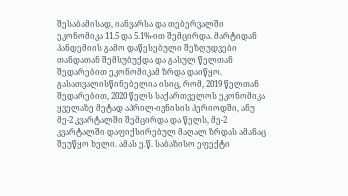შესაბამისად, იანვარსა და თებერვალში ეკონომიკა 11.5 და 5.1%-ით შემცირდა. მარტიდან პანდემიის გამო დაწესებული შეზღუდვები თანდათან შემსუბუქდა და გასულ წელთან შედარებით ეკონომიკამ ზრდა დაიწყო. გასათვალისწინებელია ისიც, რომ, 2019 წელთან შედარებით, 2020 წელს საქართველოს ეკონომიკა ყველაზე მეტად აპრილ-ივნისის პერიოდში, ანუ მე-2 კვარტალში შემცირდა და წელს, მე-2 კვარტალში დაფიქსირებულ მაღალ ზრდას ამანაც შეუწყო ხელი. ამას ე.წ. საბაზისო ეფექტი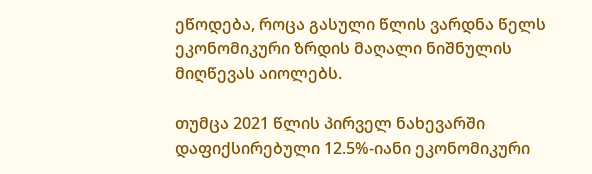ეწოდება, როცა გასული წლის ვარდნა წელს ეკონომიკური ზრდის მაღალი ნიშნულის მიღწევას აიოლებს.

თუმცა 2021 წლის პირველ ნახევარში დაფიქსირებული 12.5%-იანი ეკონომიკური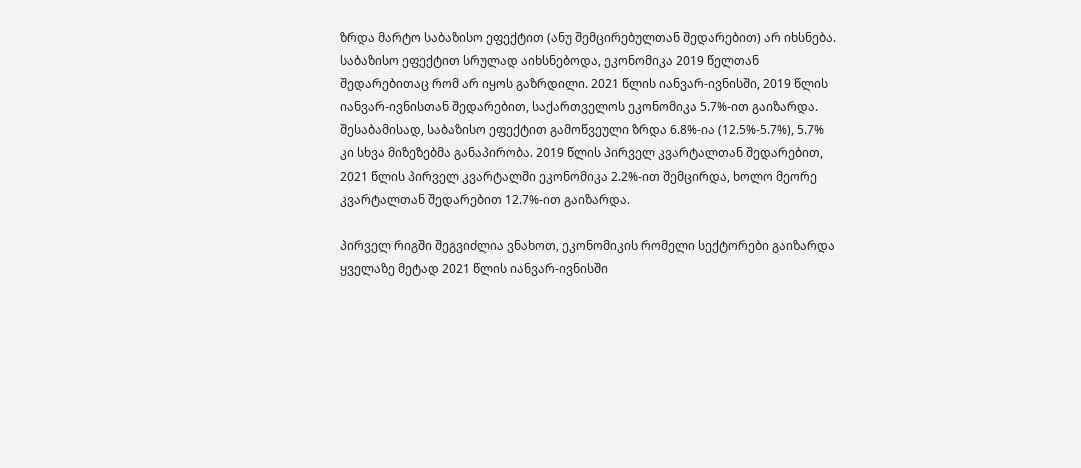ზრდა მარტო საბაზისო ეფექტით (ანუ შემცირებულთან შედარებით) არ იხსნება. საბაზისო ეფექტით სრულად აიხსნებოდა, ეკონომიკა 2019 წელთან შედარებითაც რომ არ იყოს გაზრდილი. 2021 წლის იანვარ-ივნისში, 2019 წლის იანვარ-ივნისთან შედარებით, საქართველოს ეკონომიკა 5.7%-ით გაიზარდა. შესაბამისად, საბაზისო ეფექტით გამოწვეული ზრდა 6.8%-ია (12.5%-5.7%), 5.7% კი სხვა მიზეზებმა განაპირობა. 2019 წლის პირველ კვარტალთან შედარებით, 2021 წლის პირველ კვარტალში ეკონომიკა 2.2%-ით შემცირდა, ხოლო მეორე კვარტალთან შედარებით 12.7%-ით გაიზარდა.

პირველ რიგში შეგვიძლია ვნახოთ, ეკონომიკის რომელი სექტორები გაიზარდა ყველაზე მეტად 2021 წლის იანვარ-ივნისში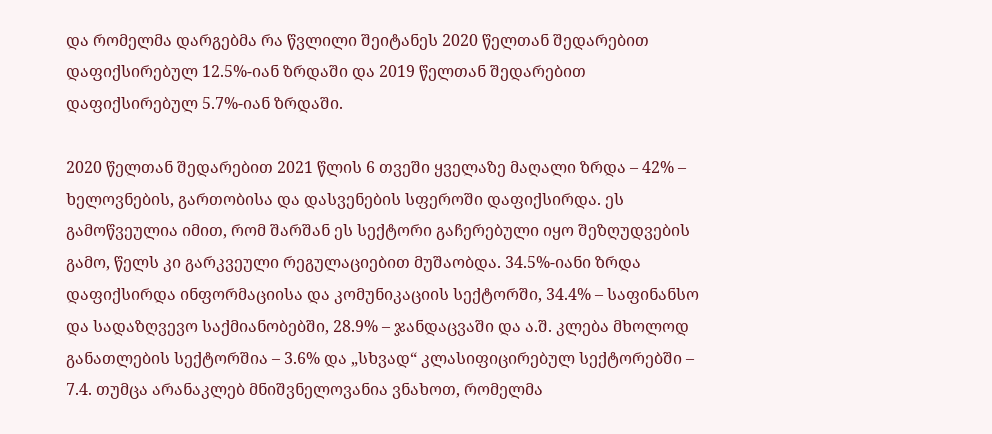და რომელმა დარგებმა რა წვლილი შეიტანეს 2020 წელთან შედარებით დაფიქსირებულ 12.5%-იან ზრდაში და 2019 წელთან შედარებით დაფიქსირებულ 5.7%-იან ზრდაში.

2020 წელთან შედარებით 2021 წლის 6 თვეში ყველაზე მაღალი ზრდა – 42% – ხელოვნების, გართობისა და დასვენების სფეროში დაფიქსირდა. ეს გამოწვეულია იმით, რომ შარშან ეს სექტორი გაჩერებული იყო შეზღუდვების გამო, წელს კი გარკვეული რეგულაციებით მუშაობდა. 34.5%-იანი ზრდა დაფიქსირდა ინფორმაციისა და კომუნიკაციის სექტორში, 34.4% – საფინანსო და სადაზღვევო საქმიანობებში, 28.9% – ჯანდაცვაში და ა.შ. კლება მხოლოდ განათლების სექტორშია – 3.6% და „სხვად“ კლასიფიცირებულ სექტორებში – 7.4. თუმცა არანაკლებ მნიშვნელოვანია ვნახოთ, რომელმა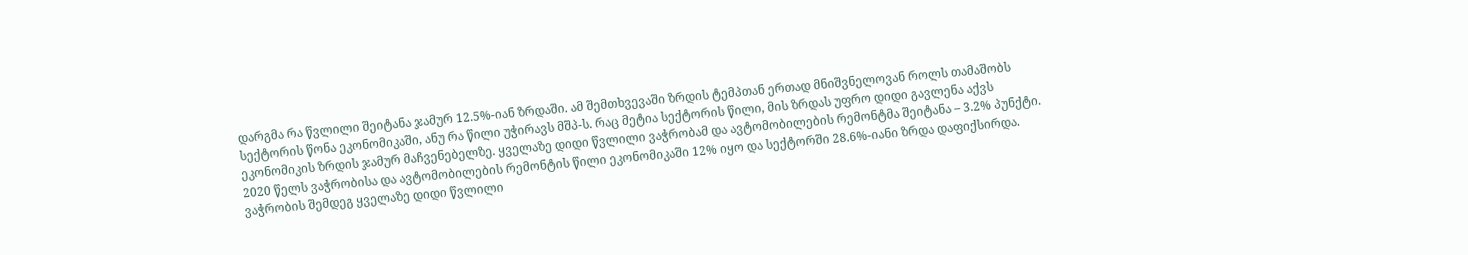დარგმა რა წვლილი შეიტანა ჯამურ 12.5%-იან ზრდაში. ამ შემთხვევაში ზრდის ტემპთან ერთად მნიშვნელოვან როლს თამაშობს სექტორის წონა ეკონომიკაში, ანუ რა წილი უჭირავს მშპ-ს. რაც მეტია სექტორის წილი, მის ზრდას უფრო დიდი გავლენა აქვს ეკონომიკის ზრდის ჯამურ მაჩვენებელზე. ყველაზე დიდი წვლილი ვაჭრობამ და ავტომობილების რემონტმა შეიტანა – 3.2% პუნქტი. 2020 წელს ვაჭრობისა და ავტომობილების რემონტის წილი ეკონომიკაში 12% იყო და სექტორში 28.6%-იანი ზრდა დაფიქსირდა. ვაჭრობის შემდეგ ყველაზე დიდი წვლილი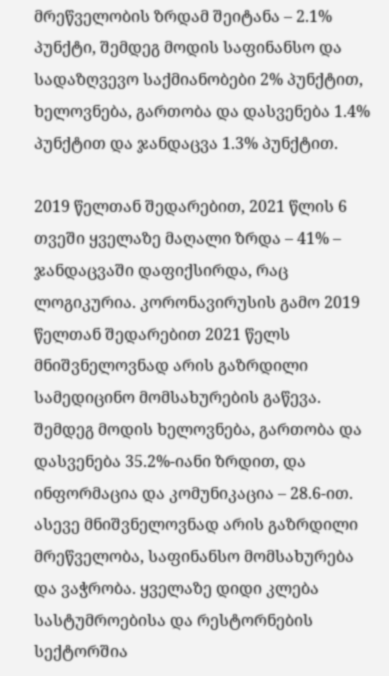მრეწველობის ზრდამ შეიტანა – 2.1% პუნქტი, შემდეგ მოდის საფინანსო და სადაზღვევო საქმიანობები 2% პუნქტით, ხელოვნება, გართობა და დასვენება 1.4% პუნქტით და ჯანდაცვა 1.3% პუნქტით.

2019 წელთან შედარებით, 2021 წლის 6 თვეში ყველაზე მაღალი ზრდა – 41% – ჯანდაცვაში დაფიქსირდა, რაც ლოგიკურია. კორონავირუსის გამო 2019 წელთან შედარებით 2021 წელს მნიშვნელოვნად არის გაზრდილი სამედიცინო მომსახურების გაწევა. შემდეგ მოდის ხელოვნება, გართობა და დასვენება 35.2%-იანი ზრდით, და ინფორმაცია და კომუნიკაცია – 28.6-ით. ასევე მნიშვნელოვნად არის გაზრდილი მრეწველობა, საფინანსო მომსახურება და ვაჭრობა. ყველაზე დიდი კლება სასტუმროებისა და რესტორნების სექტორშია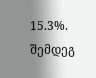15.3%. შემდეგ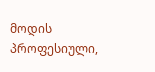მოდის პროფესიული,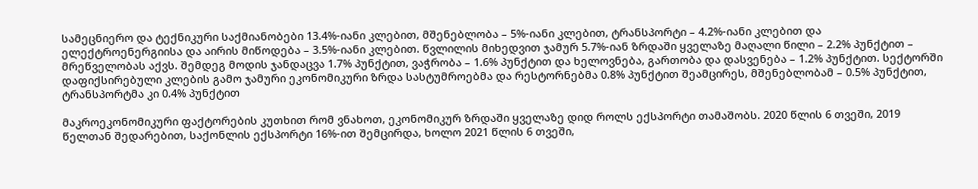სამეცნიერო და ტექნიკური საქმიანობები 13.4%-იანი კლებით, მშენებლობა – 5%-იანი კლებით, ტრანსპორტი – 4.2%-იანი კლებით და ელექტროენერგიისა და აირის მიწოდება – 3.5%-იანი კლებით. წვლილის მიხედვით ჯამურ 5.7%-იან ზრდაში ყველაზე მაღალი წილი – 2.2% პუნქტით – მრეწველობას აქვს. შემდეგ მოდის ჯანდაცვა 1.7% პუნქტით, ვაჭრობა – 1.6% პუნქტით და ხელოვნება, გართობა და დასვენება – 1.2% პუნქტით. სექტორში დაფიქსირებული კლების გამო ჯამური ეკონომიკური ზრდა სასტუმროებმა და რესტორნებმა 0.8% პუნქტით შეამცირეს, მშენებლობამ – 0.5% პუნქტით, ტრანსპორტმა კი 0.4% პუნქტით

მაკროეკონომიკური ფაქტორების კუთხით რომ ვნახოთ, ეკონომიკურ ზრდაში ყველაზე დიდ როლს ექსპორტი თამაშობს. 2020 წლის 6 თვეში, 2019 წელთან შედარებით, საქონლის ექსპორტი 16%-ით შემცირდა, ხოლო 2021 წლის 6 თვეში,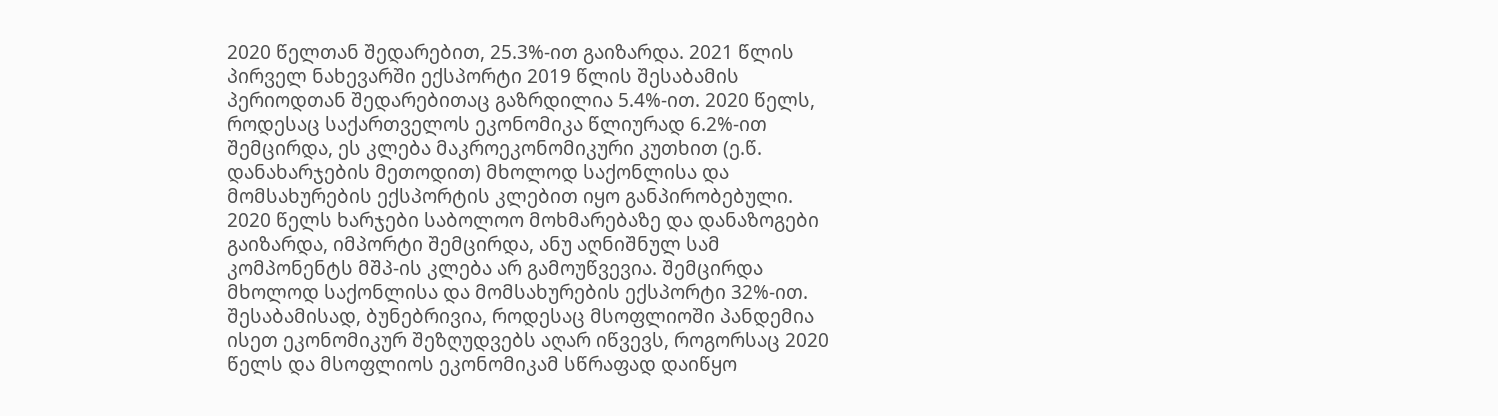2020 წელთან შედარებით, 25.3%-ით გაიზარდა. 2021 წლის პირველ ნახევარში ექსპორტი 2019 წლის შესაბამის პერიოდთან შედარებითაც გაზრდილია 5.4%-ით. 2020 წელს, როდესაც საქართველოს ეკონომიკა წლიურად 6.2%-ით შემცირდა, ეს კლება მაკროეკონომიკური კუთხით (ე.წ. დანახარჯების მეთოდით) მხოლოდ საქონლისა და მომსახურების ექსპორტის კლებით იყო განპირობებული. 2020 წელს ხარჯები საბოლოო მოხმარებაზე და დანაზოგები გაიზარდა, იმპორტი შემცირდა, ანუ აღნიშნულ სამ კომპონენტს მშპ-ის კლება არ გამოუწვევია. შემცირდა მხოლოდ საქონლისა და მომსახურების ექსპორტი 32%-ით. შესაბამისად, ბუნებრივია, როდესაც მსოფლიოში პანდემია ისეთ ეკონომიკურ შეზღუდვებს აღარ იწვევს, როგორსაც 2020 წელს და მსოფლიოს ეკონომიკამ სწრაფად დაიწყო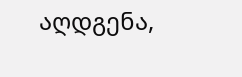აღდგენა,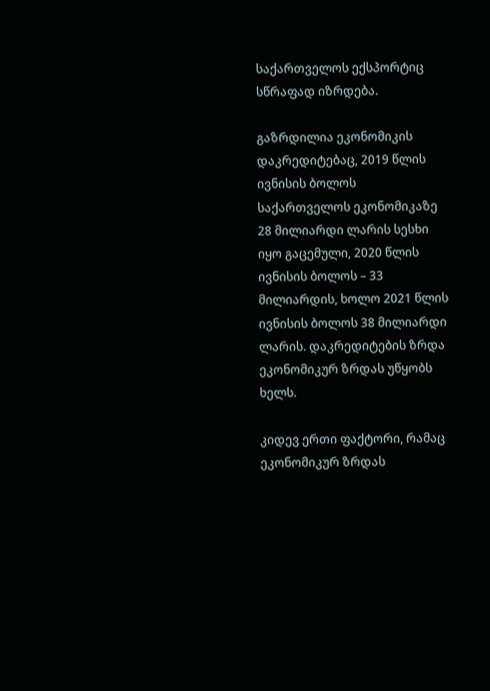საქართველოს ექსპორტიც სწრაფად იზრდება.

გაზრდილია ეკონომიკის დაკრედიტებაც, 2019 წლის ივნისის ბოლოს საქართველოს ეკონომიკაზე 28 მილიარდი ლარის სესხი იყო გაცემული, 2020 წლის ივნისის ბოლოს – 33 მილიარდის, ხოლო 2021 წლის ივნისის ბოლოს 38 მილიარდი ლარის. დაკრედიტების ზრდა ეკონომიკურ ზრდას უწყობს ხელს.

კიდევ ერთი ფაქტორი, რამაც ეკონომიკურ ზრდას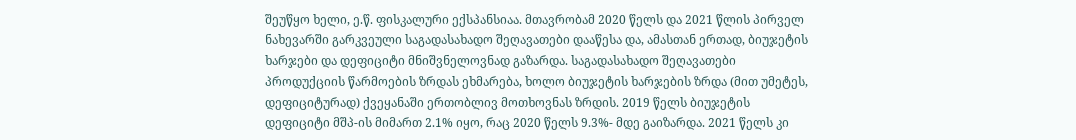შეუწყო ხელი, ე.წ. ფისკალური ექსპანსიაა. მთავრობამ 2020 წელს და 2021 წლის პირველ ნახევარში გარკვეული საგადასახადო შეღავათები დააწესა და, ამასთან ერთად, ბიუჯეტის ხარჯები და დეფიციტი მნიშვნელოვნად გაზარდა. საგადასახადო შეღავათები პროდუქციის წარმოების ზრდას ეხმარება, ხოლო ბიუჯეტის ხარჯების ზრდა (მით უმეტეს, დეფიციტურად) ქვეყანაში ერთობლივ მოთხოვნას ზრდის. 2019 წელს ბიუჯეტის დეფიციტი მშპ-ის მიმართ 2.1% იყო, რაც 2020 წელს 9.3%- მდე გაიზარდა. 2021 წელს კი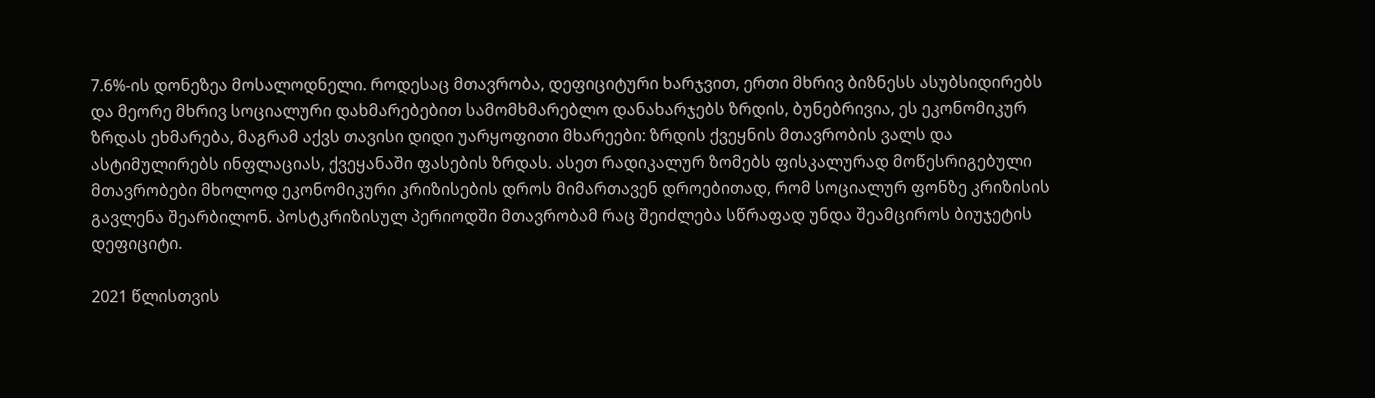7.6%-ის დონეზეა მოსალოდნელი. როდესაც მთავრობა, დეფიციტური ხარჯვით, ერთი მხრივ ბიზნესს ასუბსიდირებს და მეორე მხრივ სოციალური დახმარებებით სამომხმარებლო დანახარჯებს ზრდის, ბუნებრივია, ეს ეკონომიკურ ზრდას ეხმარება, მაგრამ აქვს თავისი დიდი უარყოფითი მხარეები: ზრდის ქვეყნის მთავრობის ვალს და ასტიმულირებს ინფლაციას, ქვეყანაში ფასების ზრდას. ასეთ რადიკალურ ზომებს ფისკალურად მოწესრიგებული მთავრობები მხოლოდ ეკონომიკური კრიზისების დროს მიმართავენ დროებითად, რომ სოციალურ ფონზე კრიზისის გავლენა შეარბილონ. პოსტკრიზისულ პერიოდში მთავრობამ რაც შეიძლება სწრაფად უნდა შეამციროს ბიუჯეტის დეფიციტი.

2021 წლისთვის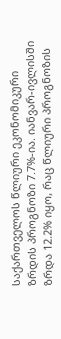საქართველოს წლიური ეკონომიკური ზრდის პროგნოზი 7.7%-ია. იანვარ-ივლისში ზრდა 12.2% იყო, რაც წლიური პროგნოზის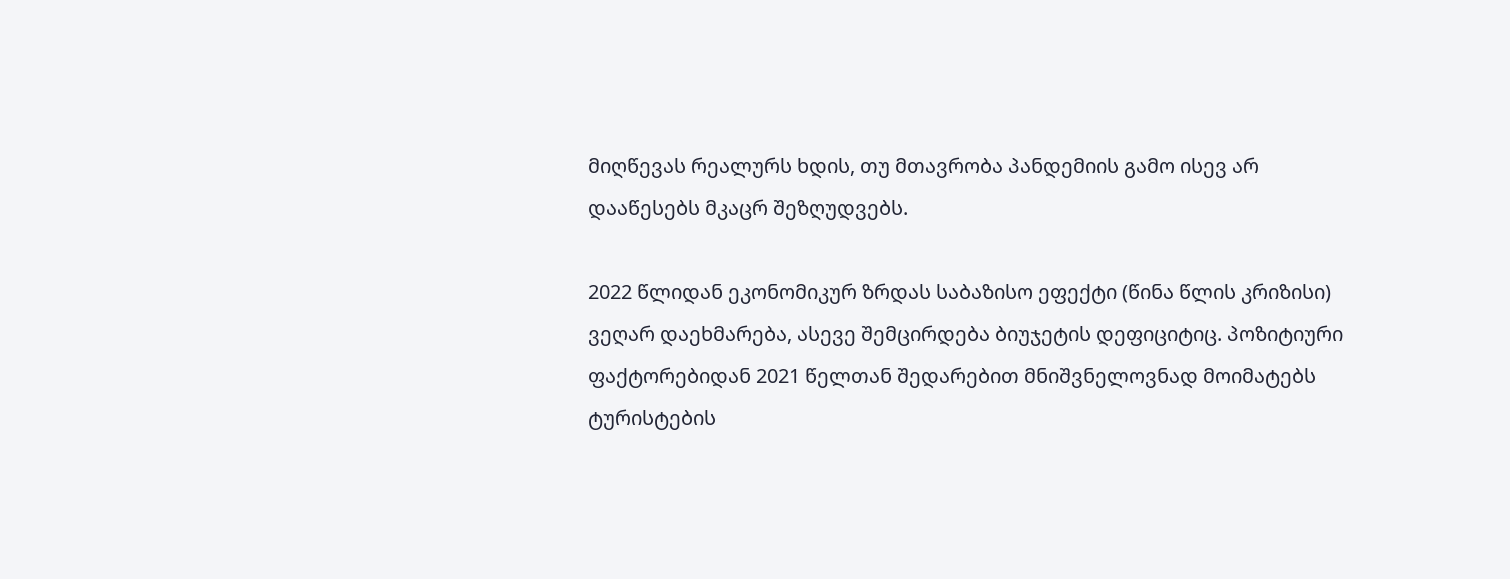მიღწევას რეალურს ხდის, თუ მთავრობა პანდემიის გამო ისევ არ დააწესებს მკაცრ შეზღუდვებს.

2022 წლიდან ეკონომიკურ ზრდას საბაზისო ეფექტი (წინა წლის კრიზისი) ვეღარ დაეხმარება, ასევე შემცირდება ბიუჯეტის დეფიციტიც. პოზიტიური ფაქტორებიდან 2021 წელთან შედარებით მნიშვნელოვნად მოიმატებს ტურისტების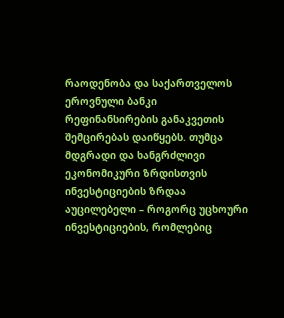რაოდენობა და საქართველოს ეროვნული ბანკი რეფინანსირების განაკვეთის შემცირებას დაიწყებს. თუმცა მდგრადი და ხანგრძლივი ეკონომიკური ზრდისთვის ინვესტიციების ზრდაა აუცილებელი – როგორც უცხოური ინვესტიციების, რომლებიც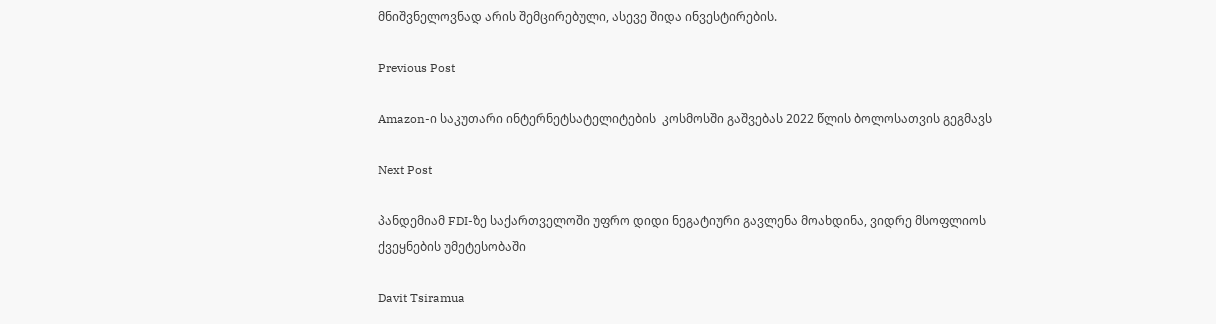მნიშვნელოვნად არის შემცირებული, ასევე შიდა ინვესტირების.

Previous Post

Amazon-ი საკუთარი ინტერნეტსატელიტების  კოსმოსში გაშვებას 2022 წლის ბოლოსათვის გეგმავს

Next Post

პანდემიამ FDI-ზე საქართველოში უფრო დიდი ნეგატიური გავლენა მოახდინა, ვიდრე მსოფლიოს ქვეყნების უმეტესობაში

Davit Tsiramua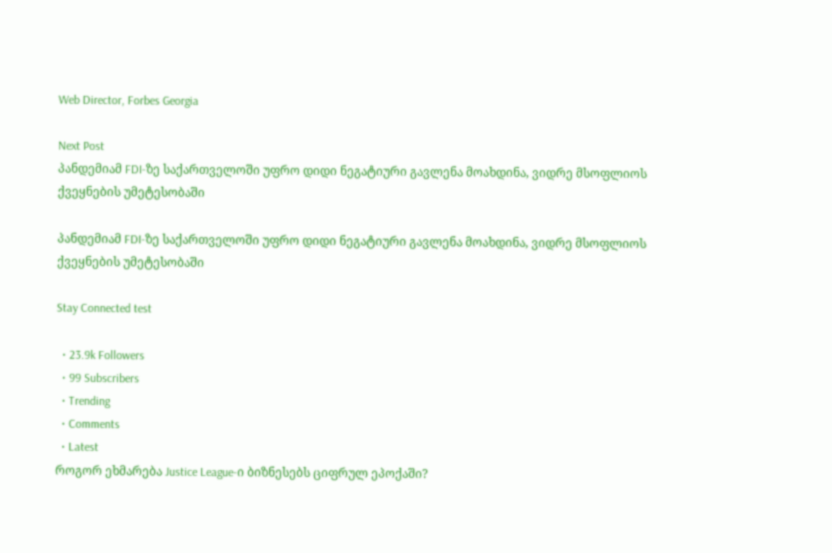Web Director, Forbes Georgia

Next Post
პანდემიამ FDI-ზე საქართველოში უფრო დიდი ნეგატიური გავლენა მოახდინა, ვიდრე მსოფლიოს ქვეყნების უმეტესობაში

პანდემიამ FDI-ზე საქართველოში უფრო დიდი ნეგატიური გავლენა მოახდინა, ვიდრე მსოფლიოს ქვეყნების უმეტესობაში

Stay Connected test

  • 23.9k Followers
  • 99 Subscribers
  • Trending
  • Comments
  • Latest
როგორ ეხმარება Justice League-ი ბიზნესებს ციფრულ ეპოქაში?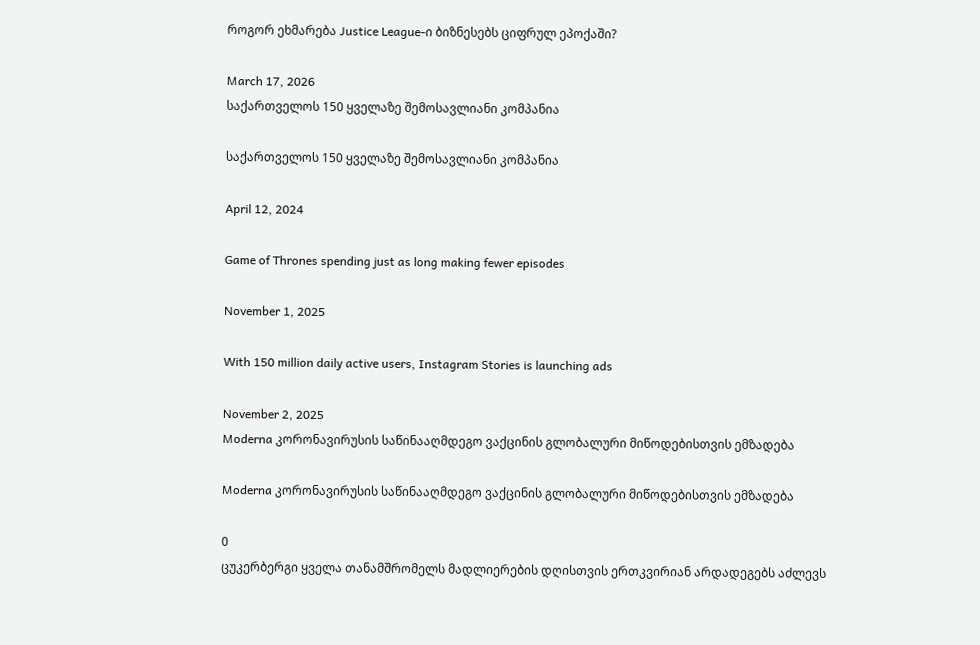როგორ ეხმარება Justice League-ი ბიზნესებს ციფრულ ეპოქაში?

March 17, 2026
საქართველოს 150 ყველაზე შემოსავლიანი კომპანია

საქართველოს 150 ყველაზე შემოსავლიანი კომპანია

April 12, 2024

Game of Thrones spending just as long making fewer episodes

November 1, 2025

With 150 million daily active users, Instagram Stories is launching ads

November 2, 2025
Moderna კორონავირუსის საწინააღმდეგო ვაქცინის გლობალური მიწოდებისთვის ემზადება

Moderna კორონავირუსის საწინააღმდეგო ვაქცინის გლობალური მიწოდებისთვის ემზადება

0
ცუკერბერგი ყველა თანამშრომელს მადლიერების დღისთვის ერთკვირიან არდადეგებს აძლევს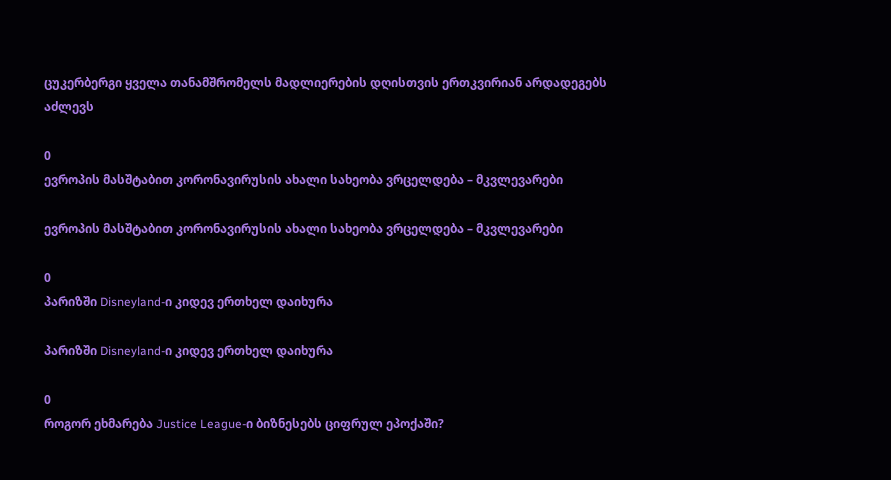ცუკერბერგი ყველა თანამშრომელს მადლიერების დღისთვის ერთკვირიან არდადეგებს აძლევს

0
ევროპის მასშტაბით კორონავირუსის ახალი სახეობა ვრცელდება – მკვლევარები

ევროპის მასშტაბით კორონავირუსის ახალი სახეობა ვრცელდება – მკვლევარები

0
პარიზში Disneyland-ი კიდევ ერთხელ დაიხურა

პარიზში Disneyland-ი კიდევ ერთხელ დაიხურა

0
როგორ ეხმარება Justice League-ი ბიზნესებს ციფრულ ეპოქაში?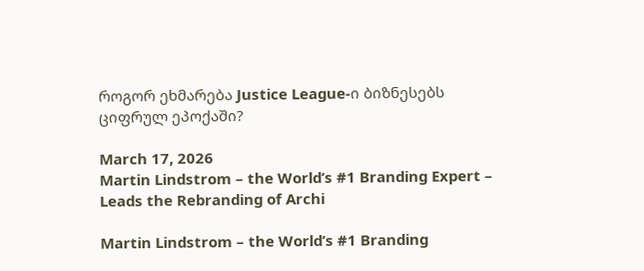როგორ ეხმარება Justice League-ი ბიზნესებს ციფრულ ეპოქაში?

March 17, 2026
Martin Lindstrom – the World’s #1 Branding Expert – Leads the Rebranding of Archi

Martin Lindstrom – the World’s #1 Branding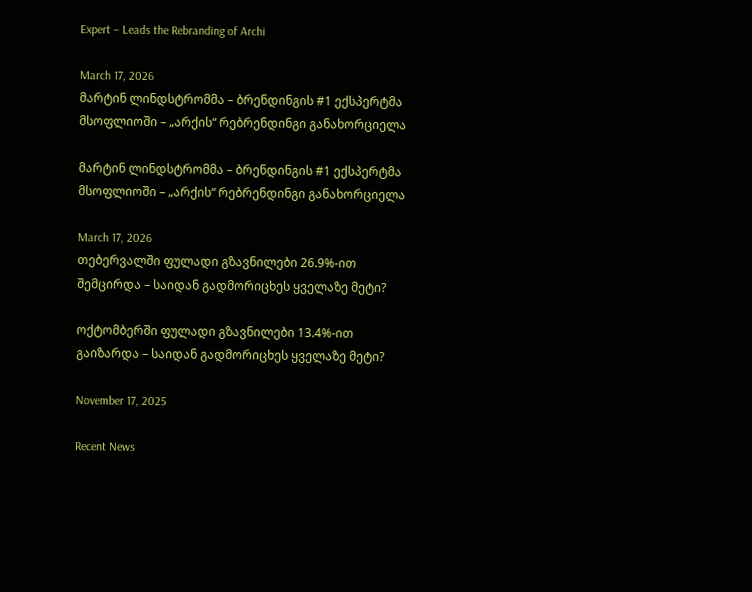Expert – Leads the Rebranding of Archi

March 17, 2026
მარტინ ლინდსტრომმა – ბრენდინგის #1 ექსპერტმა მსოფლიოში – „არქის“ რებრენდინგი განახორციელა

მარტინ ლინდსტრომმა – ბრენდინგის #1 ექსპერტმა მსოფლიოში – „არქის“ რებრენდინგი განახორციელა

March 17, 2026
თებერვალში ფულადი გზავნილები 26.9%-ით შემცირდა – საიდან გადმორიცხეს ყველაზე მეტი?

ოქტომბერში ფულადი გზავნილები 13.4%-ით გაიზარდა – საიდან გადმორიცხეს ყველაზე მეტი?

November 17, 2025

Recent News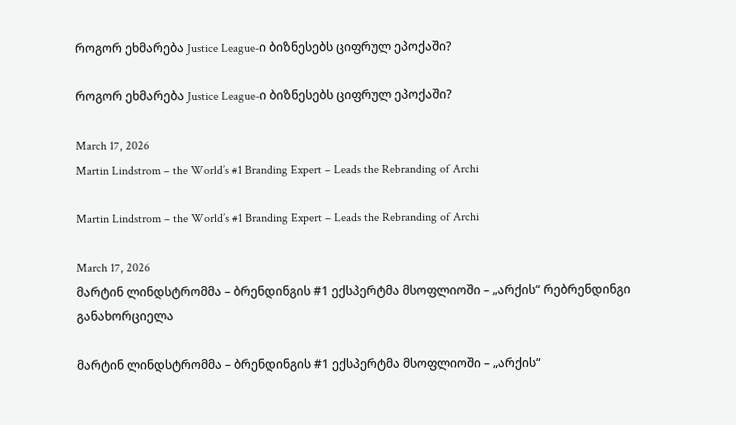როგორ ეხმარება Justice League-ი ბიზნესებს ციფრულ ეპოქაში?

როგორ ეხმარება Justice League-ი ბიზნესებს ციფრულ ეპოქაში?

March 17, 2026
Martin Lindstrom – the World’s #1 Branding Expert – Leads the Rebranding of Archi

Martin Lindstrom – the World’s #1 Branding Expert – Leads the Rebranding of Archi

March 17, 2026
მარტინ ლინდსტრომმა – ბრენდინგის #1 ექსპერტმა მსოფლიოში – „არქის“ რებრენდინგი განახორციელა

მარტინ ლინდსტრომმა – ბრენდინგის #1 ექსპერტმა მსოფლიოში – „არქის“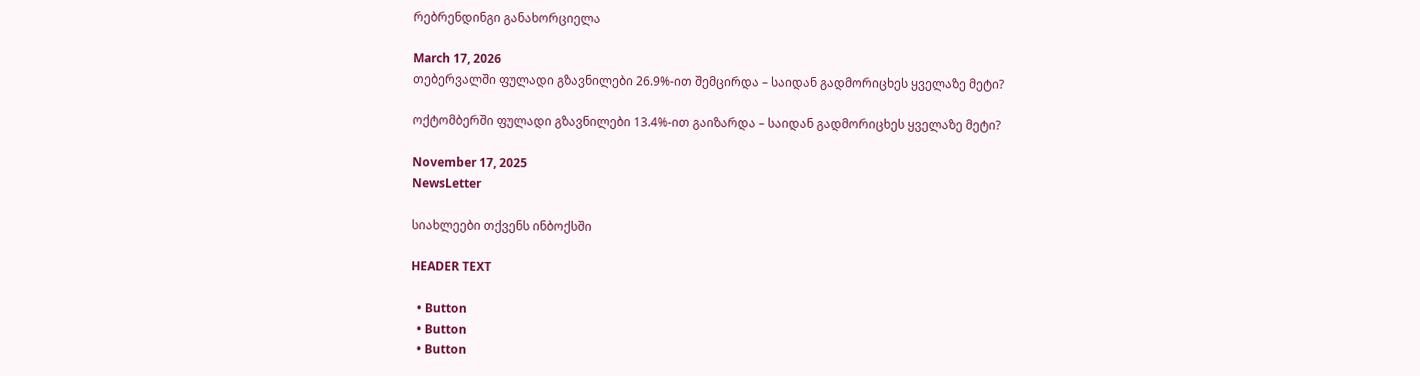რებრენდინგი განახორციელა

March 17, 2026
თებერვალში ფულადი გზავნილები 26.9%-ით შემცირდა – საიდან გადმორიცხეს ყველაზე მეტი?

ოქტომბერში ფულადი გზავნილები 13.4%-ით გაიზარდა – საიდან გადმორიცხეს ყველაზე მეტი?

November 17, 2025
NewsLetter

სიახლეები თქვენს ინბოქსში

HEADER TEXT

  • Button
  • Button
  • Button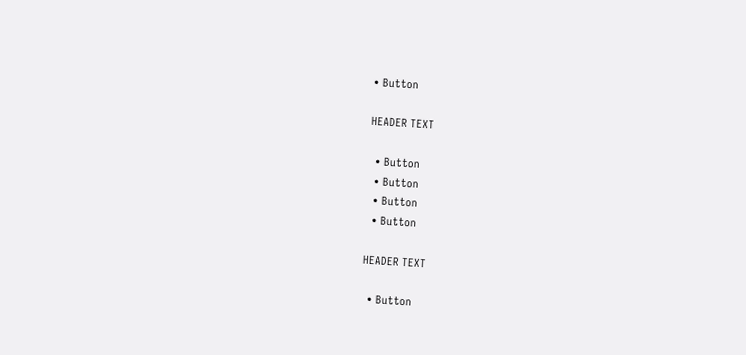• Button

HEADER TEXT

  • Button
  • Button
  • Button
  • Button

HEADER TEXT

  • Button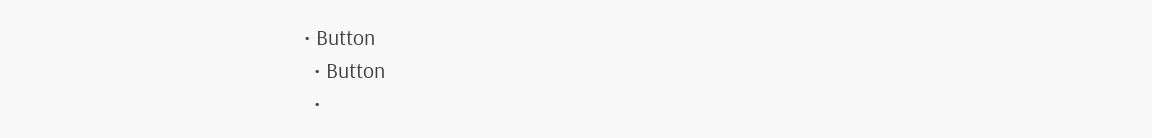• Button
  • Button
  •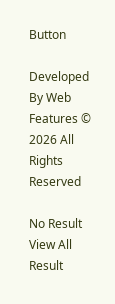Button

Developed By Web Features © 2026 All Rights Reserved

No Result
View All Result